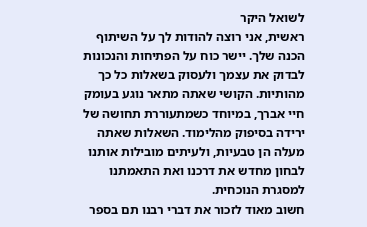לשואל היקר
ראשית, אני רוצה להודות לך על השיתוף הכנה שלך. יישר כוח על הפתיחות והנכונות לבדוק את עצמך ולעסוק בשאלות כל כך מהותיות. הקושי שאתה מתאר נוגע בעומק חיי אברך, במיוחד כשמתעוררת תחושה של ירידה בסיפוק מהלימוד. השאלות שאתה מעלה הן טבעיות, ולעיתים מובילות אותנו לבחון מחדש את דרכנו ואת התאמתנו למסגרת הנוכחית.
חשוב מאוד לזכור את דברי רבנו תם בספר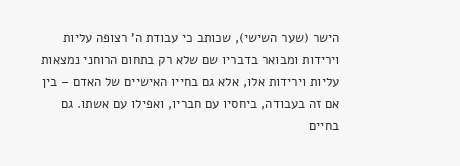הישר (שער השישי), שכותב כי עבודת ה' רצופה עליות וירידות ומבואר בדבריו שם שלא רק בתחום הרוחני נמצאות עליות וירידות אלו, אלא גם בחייו האישיים של האדם – בין אם זה בעבודה, ביחסיו עם חבריו, ואפילו עם אשתו. גם בחיים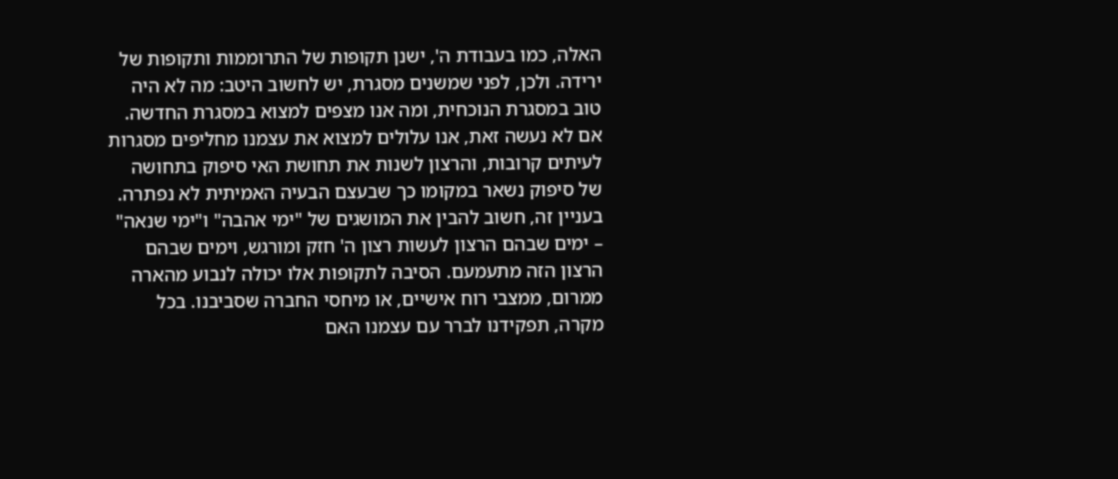האלה, כמו בעבודת ה', ישנן תקופות של התרוממות ותקופות של ירידה. ולכן, לפני שמשנים מסגרת, יש לחשוב היטב: מה לא היה טוב במסגרת הנוכחית, ומה אנו מצפים למצוא במסגרת החדשה. אם לא נעשה זאת, אנו עלולים למצוא את עצמנו מחליפים מסגרות לעיתים קרובות, והרצון לשנות את תחושת האי סיפוק בתחושה של סיפוק נשאר במקומו כך שבעצם הבעיה האמיתית לא נפתרה.
בעניין זה, חשוב להבין את המושגים של "ימי אהבה" ו"ימי שנאה" – ימים שבהם הרצון לעשות רצון ה' חזק ומורגש, וימים שבהם הרצון הזה מתעמעם. הסיבה לתקופות אלו יכולה לנבוע מהארה ממרום, ממצבי רוח אישיים, או מיחסי החברה שסביבנו. בכל מקרה, תפקידנו לברר עם עצמנו האם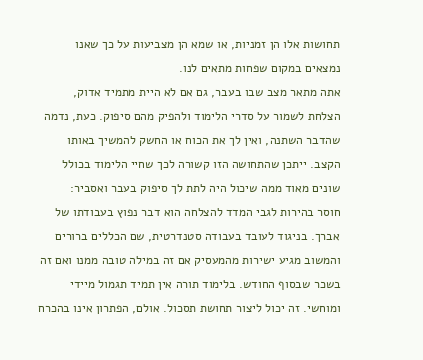תחושות אלו הן זמניות, או שמא הן מצביעות על כך שאנו נמצאים במקום שפחות מתאים לנו.
אתה מתאר מצב שבו בעבר, גם אם לא היית מתמיד אדוק, הצלחת לשמור על סדרי הלימוד ולהפיק מהם סיפוק. כעת, נדמה שהדבר השתנה, ואין לך את הכוח או החשק להמשיך באותו הקצב. ייתכן שהתחושה הזו קשורה לכך שחיי הלימוד בכולל שונים מאוד ממה שיכול היה לתת לך סיפוק בעבר ואסביר:
חוסר בהירות לגבי המדד להצלחה הוא דבר נפוץ בעבודתו של אברך. בניגוד לעובד בעבודה סטנדרטית, שם הכללים ברורים והמשוב מגיע ישירות מהמעסיק אם זה במילה טובה ממנו ואם זה בשכר שבסוף החודש. בלימוד תורה אין תמיד תגמול מיידי ומוחשי. זה יכול ליצור תחושת תסכול. אולם, הפתרון אינו בהכרח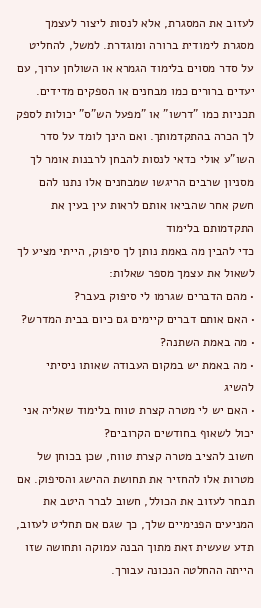לעזוב את המסגרת, אלא לנסות ליצור לעצמך מסגרת לימודית ברורה ומוגדרת. למשל, להחליט על סדר מסוים בלימוד הגמרא או השולחן ערוך, עם יעדים ברורים כמו מבחנים או הספקים מדידים. תכניות כמו "דרשו" או "מפעל הש"ס" יכולות לספק לך הכרה בהתקדמותך. ואם הינך לומד על סדר השו"ע אולי כדאי לנסות להבחן לרבנות אומר לך מסניון שרבים הריגשו שמבחנים אלו נתנו להם חשק אחר שהביאו אותם לראות עין בעין את התקדמותם בלימוד
כדי להבין מה באמת נותן לך סיפוק, הייתי מציע לך לשאול את עצמך מספר שאלות:
• מהם הדברים שגרמו לי סיפוק בעבר?
• האם אותם דברים קיימים גם כיום בבית המדרש?
• מה באמת השתנה?
• מה באמת יש במקום העבודה שאותו ניסיתי להשיג
• האם יש לי מטרה קצרת טווח בלימוד שאליה אני יכול לשאוף בחודשים הקרובים?
חשוב להציב מטרה קצרת טווח, שכן בכוחן של מטרות אלו להחזיר את תחושת ההישג והסיפוק. אם תבחר לעזוב את הכולל, חשוב לברר היטב את המניעים הפנימיים שלך, כך שגם אם תחליט לעזוב, תדע שעשית זאת מתוך הבנה עמוקה ותחושה שזו הייתה ההחלטה הנכונה עבורך.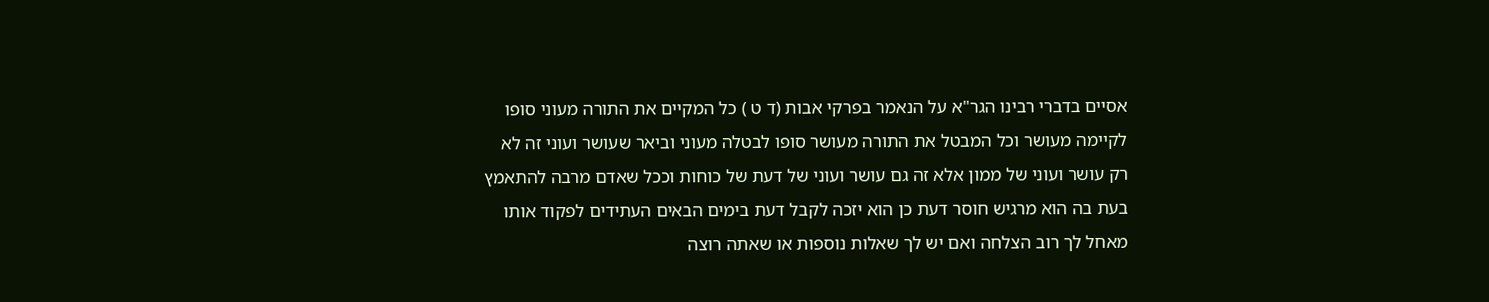אסיים בדברי רבינו הגר"א על הנאמר בפרקי אבות (ד ט ) כל המקיים את התורה מעוני סופו לקיימה מעושר וכל המבטל את התורה מעושר סופו לבטלה מעוני וביאר שעושר ועוני זה לא רק עושר ועוני של ממון אלא זה גם עושר ועוני של דעת של כוחות וככל שאדם מרבה להתאמץ בעת בה הוא מרגיש חוסר דעת כן הוא יזכה לקבל דעת בימים הבאים העתידים לפקוד אותו
מאחל לך רוב הצלחה ואם יש לך שאלות נוספות או שאתה רוצה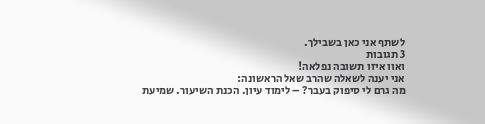לשתף אני כאן בשבילך.
3 תגובות
ואוו איזו תשובה נפלאה!
אני יענה לשאלה שהרב שאל הראשונה:
מה גרם לי סיפוק בעבר? – לימוד עיון. הכנת השיעור. שמיעת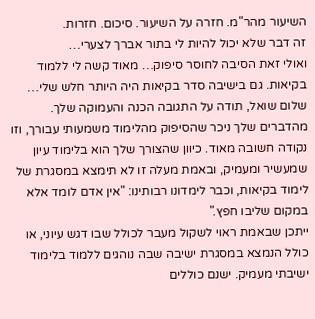השיעור מהר"מ. חזרה על השיעור. סיכום. חזרות.
זה דבר שלא יכול להיות לי בתור אברך לצערי…
ואולי זאת הסיבה לחוסר סיפוק… מאוד קשה לי ללמוד בקיאות. גם בישיבה סדר בקיאות היה היותר חלש שלי…
שלום שואל, תודה על התגובה הכנה והעמוקה שלך. מהדברים שלך ניכר שהסיפוק מהלימוד משמעותי עבורך, וזו נקודה חשובה מאוד. כיוון שהצורך שלך הוא בלימוד עיון שמעשיר ומעמיק, ובאמת מעלה זו לא תימצא במסגרת של לימוד בקיאות, וכבר לימדונו רבותינו: "אין אדם לומד אלא במקום שליבו חפץ."
ייתכן שבאמת ראוי לשקול מעבר לכולל שבו דגש עיוני, או כולל הנמצא במסגרת ישיבה שבה נוהגים ללמוד בלימוד ישיבתי מעמיק. ישנם כוללים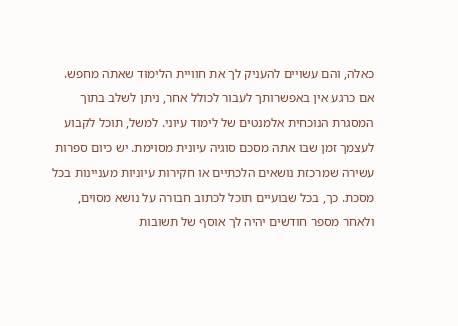כאלה, והם עשויים להעניק לך את חוויית הלימוד שאתה מחפש.
אם כרגע אין באפשרותך לעבור לכולל אחר, ניתן לשלב בתוך המסגרת הנוכחית אלמנטים של לימוד עיוני. למשל, תוכל לקבוע לעצמך זמן שבו אתה מסכם סוגיה עיונית מסוימת. יש כיום ספרות עשירה שמרכזת נושאים הלכתיים או חקירות עיוניות מעניינות בכל מסכת. כך, בכל שבועיים תוכל לכתוב חבורה על נושא מסוים, ולאחר מספר חודשים יהיה לך אוסף של תשובות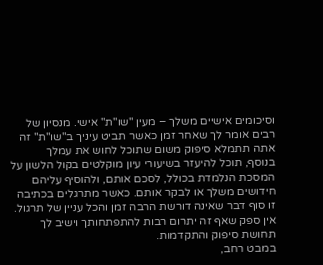וסיכומים אישיים משלך – מעין "שו"ת" אישי. מנסיון של רבים אומר לך שאחר זמן כאשר תביט עיניך ב"שו"ת" זה אתה תתמלא סיפוק משום שתוכל לחוש את עמלך
בנוסף, תוכל להיעזר בשיעורי עיון מוקלטים בקול הלשון על המסכת הנלמדת בכולל, לסכם אותם, ולהוסיף עליהם חידושים משלך או לבקר אותם. כאשר מתרגלים בכתיבה זו סוף דבר שאינה דורשת הרבה זמן והכל עניין של תרגול. אין ספק שאף זה יתרום רבות להתפתחותך וישיב לך תחושת סיפוק והתקדמות.
במבט רחב,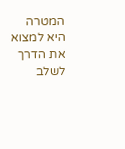המטרה היא למצוא את הדרך לשלב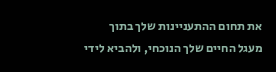את תחום ההתעניינות שלך בתוך מעגל החיים שלך הנוכחי, ולהביא לידי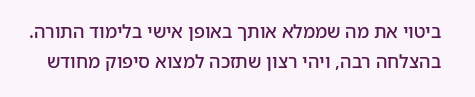ביטוי את מה שממלא אותך באופן אישי בלימוד התורה.
בהצלחה רבה, ויהי רצון שתזכה למצוא סיפוק מחודש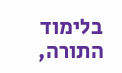בלימוד התורה,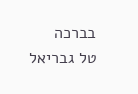בברכה
טל גבריאל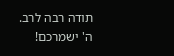תודה רבה לרב.
ה' ישמרכם!